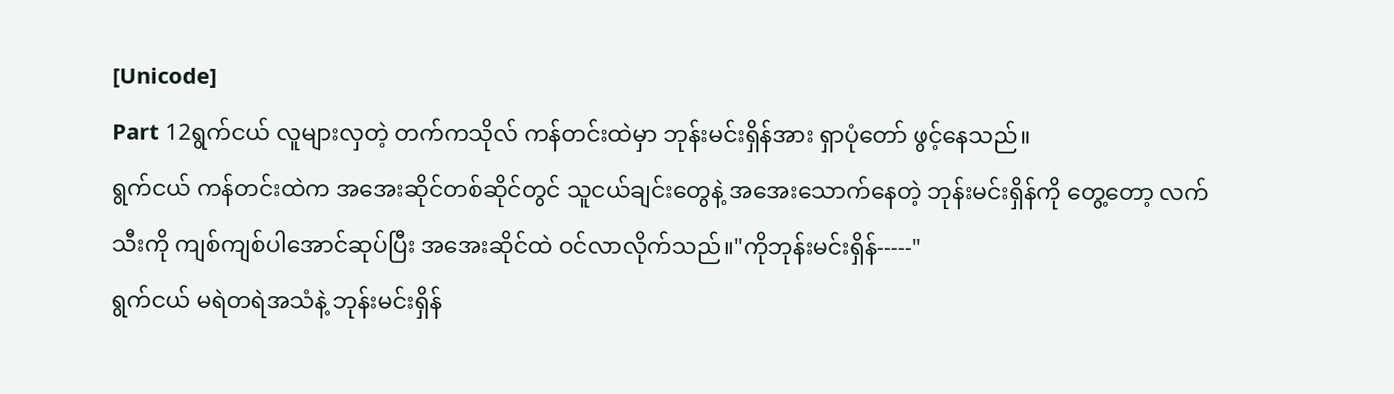[Unicode]
Part 12ရွက်ငယ် လူများလှတဲ့ တက်ကသိုလ် ကန်တင်းထဲမှာ ဘုန်းမင်းရှိန်အား ရှာပုံတော် ဖွင့်နေသည်။
ရွက်ငယ် ကန်တင်းထဲက အအေးဆိုင်တစ်ဆိုင်တွင် သူငယ်ချင်းတွေနဲ့ အအေးသောက်နေတဲ့ ဘုန်းမင်းရှိန်ကို တွေ့တော့ လက်သီးကို ကျစ်ကျစ်ပါအောင်ဆုပ်ပြီး အအေးဆိုင်ထဲ ဝင်လာလိုက်သည်။"ကိုဘုန်းမင်းရှိန်-----"
ရွက်ငယ် မရဲတရဲအသံနဲ့ ဘုန်းမင်းရှိန်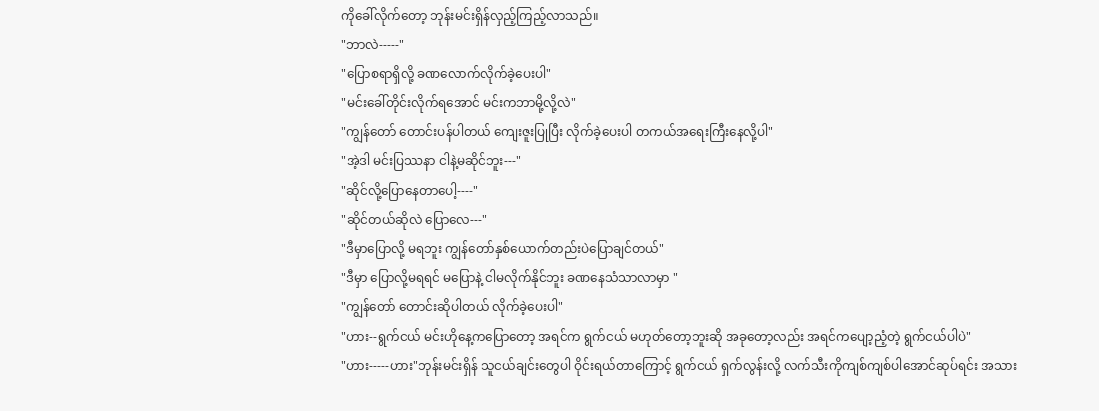ကိုခေါ်လိုက်တော့ ဘုန်းမင်းရှိန်လှည့်ကြည့်လာသည်။
"ဘာလဲ-----"
"ပြောစရာရှိလို့ ခဏလောက်လိုက်ခဲ့ပေးပါ"
"မင်းခေါ်တိုင်းလိုက်ရအောင် မင်းကဘာမို့လို့လဲ"
"ကျွန်တော် တောင်းပန်ပါတယ် ကျေးဇူးပြုပြီး လိုက်ခဲ့ပေးပါ တကယ်အရေးကြီးနေလို့ပါ"
"အဲ့ဒါ မင်းပြဿနာ ငါနဲ့မဆိုင်ဘူး---"
"ဆိုင်လို့ပြောနေတာပေါ့----"
"ဆိုင်တယ်ဆိုလဲ ပြောလေ---"
"ဒီမှာပြောလို့ မရဘူး ကျွန်တော်နှစ်ယောက်တည်းပဲပြောချင်တယ်"
"ဒီမှာ ပြောလို့မရရင် မပြောနဲ့ ငါမလိုက်နိုင်ဘူး ခဏနေသံသာလာမှာ "
"ကျွန်တော် တောင်းဆိုပါတယ် လိုက်ခဲ့ပေးပါ"
"ဟား--ရွက်ငယ် မင်းဟိုနေ့ကပြောတော့ အရင်က ရွက်ငယ် မဟုတ်တော့ဘူးဆို အခုတော့လည်း အရင်ကပျော့ညံ့တဲ့ ရွက်ငယ်ပါပဲ"
"ဟား-----ဟား"ဘုန်းမင်းရှိန် သူငယ်ချင်းတွေပါ ဝိုင်းရယ်တာကြောင့် ရွက်ငယ် ရှက်လွန်းလို့ လက်သီးကိုကျစ်ကျစ်ပါအောင်ဆုပ်ရင်း အသား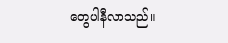တွေပါနီလာသည်။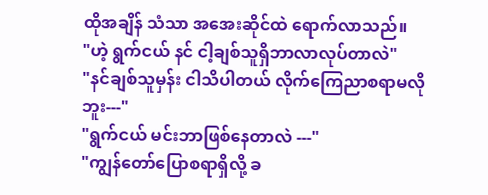ထိုအချိန် သံသာ အအေးဆိုင်ထဲ ရောက်လာသည်။
"ဟဲ့ ရွက်ငယ် နင် ငါ့ချစ်သူရှိဘာလာလုပ်တာလဲ"
"နင်ချစ်သူမှန်း ငါသိပါတယ် လိုက်ကြေညာစရာမလိုဘူး---"
"ရွက်ငယ် မင်းဘာဖြစ်နေတာလဲ ---"
"ကျွန်တော်ပြောစရာရှိလို့ ခ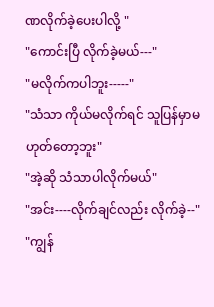ဏလိုက်ခဲ့ပေးပါလို့ "
"ကောင်းပြီ လိုက်ခဲ့မယ်---"
"မလိုက်ကပါဘူး-----"
"သံသာ ကိုယ်မလိုက်ရင် သူပြန်မှာမဟုတ်တော့ဘူး"
"အဲ့ဆို သံသာပါလိုက်မယ်"
"အင်း----လိုက်ချင်လည်း လိုက်ခဲ့--"
"ကျွန်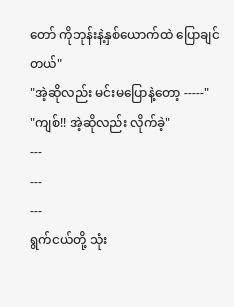တော် ကိုဘုန်းနဲ့နှစ်ယောက်ထဲ ပြောချင်တယ်"
"အဲ့ဆိုလည်း မင်းမပြောနဲ့တော့ -----"
"ကျစ်!! အဲ့ဆိုလည်း လိုက်ခဲ့"
---
---
---
ရွက်ငယ်တို့ သုံး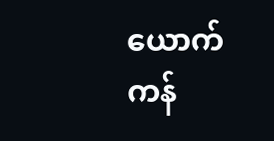ယောက် ကန်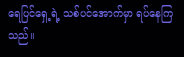ရေပြင်ရှေ့ရဲ့ သစ်ပင်အောက်မှာ ရပ်နေကြသည်။